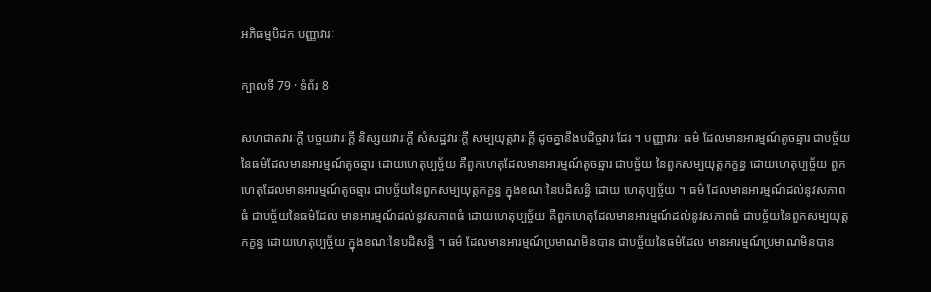អភិធម្មបិដក បញ្ញាវារៈ

ក្បាលទី 79 · ទំព័រ 8

សហជាតវារៈក្តី បច្ចយវារៈក្តី និស្សយវារៈក្តី សំសដ្ឋវារៈក្តី សម្បយុត្តវារៈក្តី ដូចគ្នានឹងបដិច្ចវារៈដែរ ។ បញ្ញាវារៈ ធម៌ ដែលមានអារម្មណ៍តូចឆ្មារ ជាបច្ច័យនៃធម៌ដែលមានអារម្មណ៍តូចឆ្មារ ដោយហេតុប្បច្ច័យ គឺពួកហេតុដែលមានអារម្មណ៍តូចឆ្មារ ជាបច្ច័យ នៃពួកសម្បយុត្តកក្ខន្ធ ដោយហេតុប្បច្ច័យ ពួកហេតុដែលមានអារម្មណ៍តូចឆ្មារ ជាបច្ច័យនៃពួកសម្បយុត្តកក្ខន្ធ ក្នុងខណៈនៃបដិសន្ធិ ដោយ ហេតុប្បច្ច័យ ។ ធម៌ ដែលមានអារម្មណ៍ដល់នូវសភាពធំ ជាបច្ច័យនៃធម៌ដែល មានអារម្មណ៍ដល់នូវសភាពធំ ដោយហេតុប្បច្ច័យ គឺពួកហេតុដែលមានអារម្មណ៍ដល់នូវសភាពធំ ជាបច្ច័យនៃពួកសម្បយុត្តកក្ខន្ធ ដោយហេតុប្បច្ច័យ ក្នុងខណៈនៃបដិសន្ធិ ។ ធម៌ ដែលមានអារម្មណ៍ប្រមាណមិនបាន ជាបច្ច័យនៃធម៌ដែល មានអារម្មណ៍ប្រមាណមិនបាន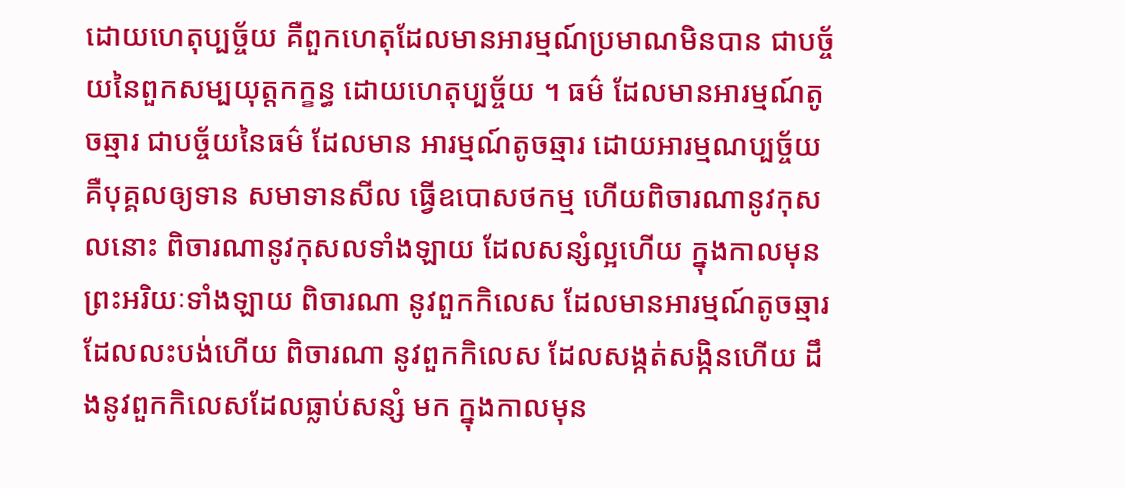ដោយហេតុប្បច្ច័យ គឺពួកហេតុដែលមានអារម្មណ៍ប្រមាណមិនបាន ជាបច្ច័យនៃពួកសម្បយុត្តកក្ខន្ធ ដោយហេតុប្បច្ច័យ ។ ធម៌ ដែលមានអារម្មណ៍តូចឆ្មារ ជាបច្ច័យនៃធម៌ ដែលមាន អារម្មណ៍តូចឆ្មារ ដោយអារម្មណប្បច្ច័យ គឺបុគ្គលឲ្យទាន សមាទានសីល ធ្វើឧបោសថកម្ម ហើយពិចារណានូវកុសលនោះ ពិចារណានូវកុសលទាំងឡាយ ដែលសន្សំល្អហើយ ក្នុងកាលមុន ព្រះអរិយៈទាំងឡាយ ពិចារណា នូវពួកកិលេស ដែលមានអារម្មណ៍តូចឆ្មារ ដែលលះបង់ហើយ ពិចារណា នូវពួកកិលេស ដែលសង្កត់សង្កិនហើយ ដឹងនូវពួកកិលេសដែលធ្លាប់សន្សំ មក ក្នុងកាលមុន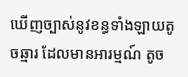ឃើញច្បាស់នូវខន្ធទាំងឡាយតូចឆ្មារ ដែលមានអារម្មណ៍ តូច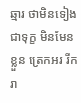ឆ្មារ ថាមិនទៀង ជាទុក្ខ មិនមែនខ្លួន ត្រេកអរ រីករា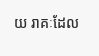យ រាគៈដែល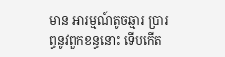មាន អារម្មណ៍តូចឆ្មារ ប្រារព្ធនូវពួកខន្ធនោះ ទើបកើត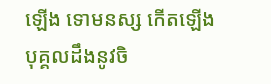ឡើង ទោមនស្ស កើតឡើង បុគ្គលដឹងនូវចិ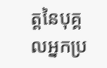ត្តនៃបុគ្គលអ្នកប្រ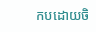កបដោយចិ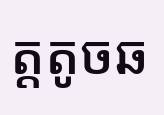ត្តតូចឆ